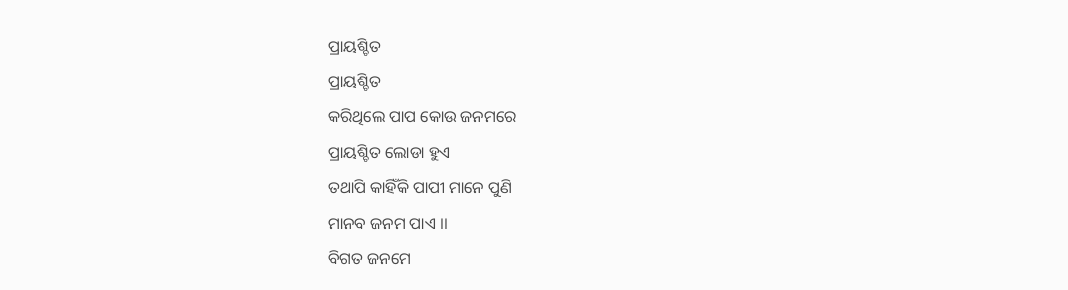ପ୍ରାୟଶ୍ଚିତ
ପ୍ରାୟଶ୍ଚିତ
କରିଥିଲେ ପାପ କୋଉ ଜନମରେ
ପ୍ରାୟଶ୍ଚିତ ଲୋଡା ହୁଏ
ତଥାପି କାହିଁକି ପାପୀ ମାନେ ପୁଣି
ମାନବ ଜନମ ପାଏ ।।
ବିଗତ ଜନମେ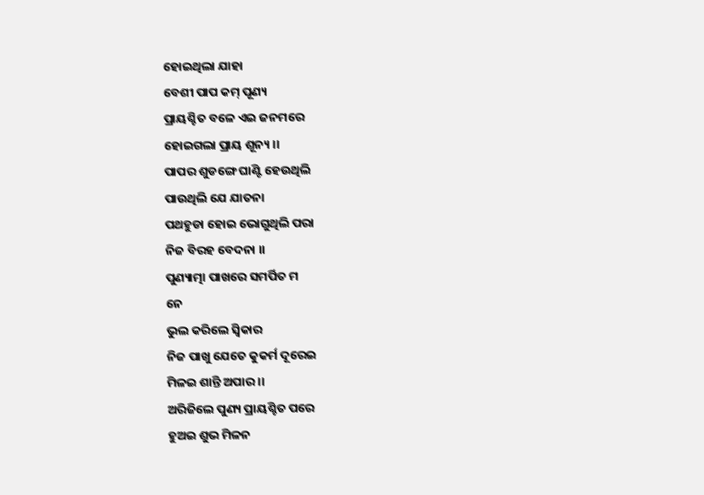ହୋଇଥିଲା ଯାହା
ବେଶୀ ପାପ କମ୍ ପୂଣ୍ୟ
ପ୍ରାୟଶ୍ଚିତ ବଳେ ଏଇ ଜନମରେ
ହୋଇଗଲା ପ୍ରାୟ ଶୂନ୍ୟ ।।
ପାପର ଶୁଡଙ୍ଗେ ଘାଣ୍ଟି ହେଉଥିଲି
ପାଉଥିଲି ଯେ ଯାତନା
ପଥହୁଡା ହୋଇ ଭୋଗୁଥିଲି ପରା
ନିଜ ବିରହ ବେଦନା ।।
ପୁଣ୍ୟାତ୍ମା ପାଖରେ ସମର୍ପିତ ମ
ନେ
ଭୁଲ କରିଲେ ସ୍ବିକାର
ନିଜ ପାଖୁ ଯେତେ କୁକର୍ମ ଦୂରେଇ
ମିଳଇ ଶାନ୍ତି ଅପାର ।।
ଅରିଜିଲେ ପୁଣ୍ୟ ପ୍ରାୟଶ୍ଚିତ ପରେ
ହୁଅଇ ଶୁଭ ମିଳନ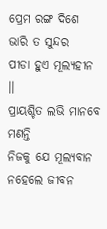ପ୍ରେମ ରଙ୍ଗ ଦିଶେ ଭାରି ତ ସୁନ୍ଦର
ପୀଡା ହୁଏ ମୂଲ୍ୟହୀନ ।।
ପ୍ରାୟଶ୍ଚିତ ଲଭି ମାନବେ ମଣନ୍ତି
ନିଜକୁ ଯେ ମୂଲ୍ୟବାନ
ନହେଲେ ଜୀବନ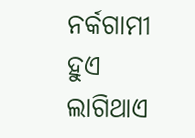ନର୍କଗାମୀ ହୁଏ
ଲାଗିଥାଏ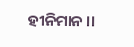ହୀନିମାନ ।।